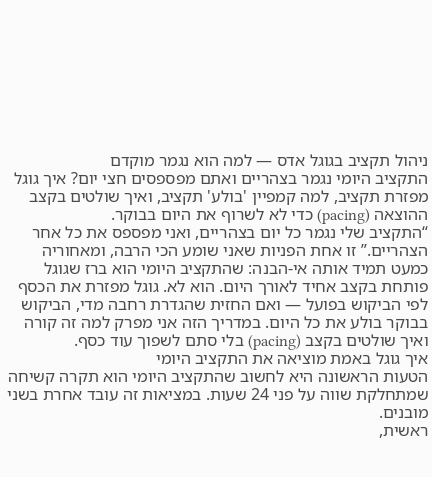ניהול תקציב בגוגל אדס — למה הוא נגמר מוקדם
התקציב היומי נגמר בצהריים ואתם מפספסים חצי יום? איך גוגל מפזרת תקציב, למה קמפיין 'בולע' תקציב, ואיך שולטים בקצב ההוצאה (pacing) כדי לא לשרוף את היום בבוקר.
“התקציב שלי נגמר כל יום בצהריים, ואני מפספס את כל אחר הצהריים.” זו אחת הפניות שאני שומע הכי הרבה, ומאחוריה כמעט תמיד אותה אי-הבנה: שהתקציב היומי הוא ברז שגוגל פותחת בקצב אחיד לאורך היום. הוא לא. גוגל מפזרת את הכסף לפי הביקוש בפועל — ואם החזית שהגדרת רחבה מדי, הביקוש בבוקר בולע את כל היום. במדריך הזה אני מפרק למה זה קורה ואיך שולטים בקצב (pacing) בלי סתם לשפוך עוד כסף.
איך גוגל באמת מוציאה את התקציב היומי
הטעות הראשונה היא לחשוב שהתקציב היומי הוא תקרה קשיחה שמתחלקת שווה על פני 24 שעות. במציאות זה עובד אחרת בשני מובנים.
ראשית,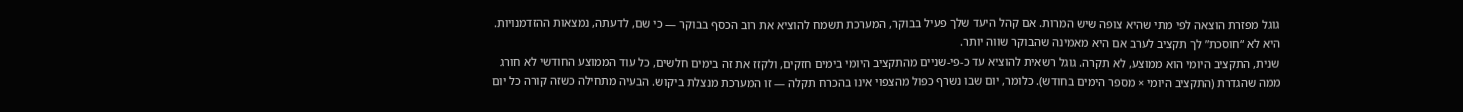גוגל מפזרת הוצאה לפי מתי שהיא צופה שיש המרות. אם קהל היעד שלך פעיל בבוקר, המערכת תשמח להוציא את רוב הכסף בבוקר — כי שם, לדעתה, נמצאות ההזדמנויות. היא לא “חוסכת” לך תקציב לערב אם היא מאמינה שהבוקר שווה יותר.
שנית, התקציב היומי הוא ממוצע, לא תקרה. גוגל רשאית להוציא עד כ-פי-שניים מהתקציב היומי בימים חזקים, ולקזז את זה בימים חלשים, כל עוד הממוצע החודשי לא חורג ממה שהגדרת (התקציב היומי × מספר הימים בחודש). כלומר, יום שבו נשרף כפול מהצפוי אינו בהכרח תקלה — זו המערכת מנצלת ביקוש. הבעיה מתחילה כשזה קורה כל יום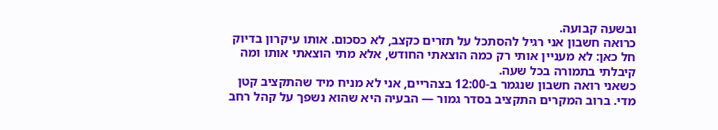ובשעה קבועה.
כרואה חשבון אני רגיל להסתכל על תזרים כקצב, לא כסכום. אותו עיקרון בדיוק חל כאן: לא מעניין אותי רק כמה הוצאתי החודש, אלא מתי הוצאתי אותו ומה קיבלתי בתמורה בכל שעה.
כשאני רואה חשבון שנגמר ב-12:00 בצהריים, אני לא מניח מיד שהתקציב קטן מדי. ברוב המקרים התקציב בסדר גמור — הבעיה היא שהוא נשפך על קהל רחב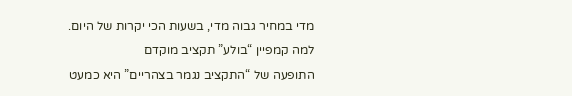מדי במחיר גבוה מדי, בשעות הכי יקרות של היום.
למה קמפיין “בולע” תקציב מוקדם
התופעה של “התקציב נגמר בצהריים” היא כמעט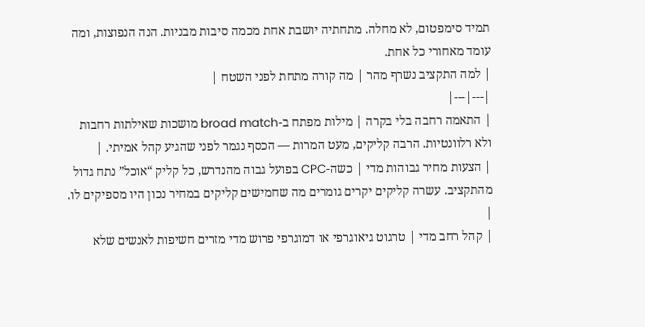תמיד סימפטום, לא מחלה. מתחתיה יושבת אחת מכמה סיבות מבניות. הנה הנפוצות, ומה עומד מאחורי כל אחת.
| למה התקציב נשרף מהר | מה קורה מתחת לפני השטח |
|---|---|
| התאמה רחבה בלי בקרה | מילות מפתח ב-broad match מושכות שאילתות רחבות ולא רלוונטיות. הרבה קליקים, מעט המרות — הכסף נגמר לפני שהגיע קהל אמיתי. |
| הצעות מחיר גבוהות מדי | כשה-CPC בפועל גבוה מהנדרש, כל קליק “אוכל” נתח גדול מהתקציב. עשרה קליקים יקרים גומרים מה שחמישים קליקים במחיר נכון היו מספיקים לו. |
| קהל רחב מדי | טרגוט גיאוגרפי או דמוגרפי פרוש מדי מזרים חשיפות לאנשים שלא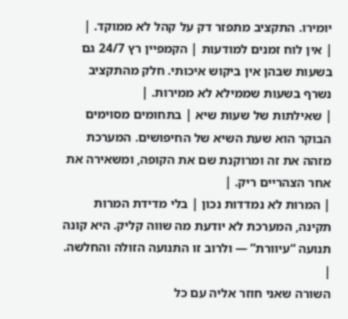יומירו. התקציב מתפזר דק על קהל לא ממוקד. |
| אין לוח זמנים למודעות | הקמפיין רץ 24/7 גם בשעות שבהן אין ביקוש איכותי. חלק מהתקציב נשרף בשעות שממילא לא ממירות. |
| שאילתות של שעות שיא | בתחומים מסוימים הבוקר הוא שעת השיא של החיפושים. המערכת מזהה את זה ומרוקנת שם את הקופה, ומשאירה את אחר הצהריים ריק. |
| המרות לא נמדדות נכון | בלי מדידת המרות תקינה, המערכת לא יודעת מה שווה קליק. היא קונה תנועה “עיוורת” — ולרוב זו התנועה הזולה והחלשה. |
השורה שאני חוזר אליה עם כל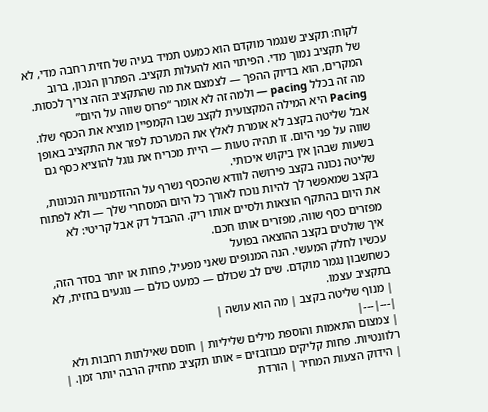לקוח: תקציב שנגמר מוקדם הוא כמעט תמיד בעיה של חזית רחבה מדי, לא של תקציב נמוך מדי. הפיתוי הוא להעלות תקציב. הפתרון הנכון, ברוב המקרים, הוא בדיוק ההפך — לצמצם את מה שהתקציב הזה צריך לכסות.
מה זה בכלל pacing — ולמה זה לא אומר “פרוס שווה על היום”
Pacing היא המילה המקצועית לקצב שבו הקמפיין מוציא את הכסף שלו. אבל שליטה בקצב לא אומרת לאלץ את המערכת לפזר את התקציב באופן שווה על פני היום. זו תהיה טעות — היית מכריח את גוגל להוציא כסף גם בשעות שבהן אין ביקוש איכותי.
שליטה נכונה בקצב פירושה לוודא שהכסף נשרף על ההזדמנויות הנכונות, בקצב שמאפשר לך להיות נוכח לאורך כל היום המסחרי שלך — ולא לפתוח את היום בהתקף הוצאות ולסיים אותו ריק. ההבדל דק אבל קריטי: לא מפזרים כסף שווה, מפזרים אותו חכם.
איך שולטים בקצב ההוצאה בפועל
עכשיו לחלק המעשי. הנה המנופים שאני מפעיל, פחות או יותר בסדר הזה, כשחשבון נגמר מוקדם. שים לב שכולם — כמעט כולם — נוגעים בחזית, לא בתקציב עצמו.
| מנוף שליטה בקצב | מה הוא עושה |
|---|---|
| צמצום התאמות והוספת מילים שליליות | חוסם שאילתות רחבות ולא רלוונטיות. פחות קליקים מבוזבזים = אותו תקציב מחזיק הרבה יותר זמן. |
| הידוק הצעות המחיר | הורדת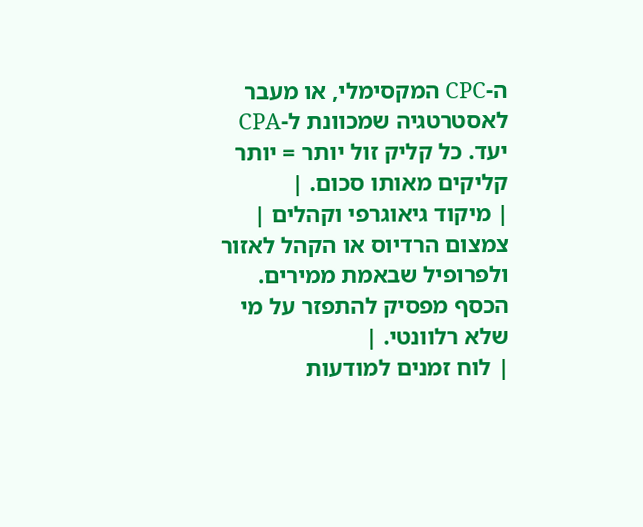ה-CPC המקסימלי, או מעבר לאסטרטגיה שמכוונת ל-CPA יעד. כל קליק זול יותר = יותר קליקים מאותו סכום. |
| מיקוד גיאוגרפי וקהלים | צמצום הרדיוס או הקהל לאזור ולפרופיל שבאמת ממירים. הכסף מפסיק להתפזר על מי שלא רלוונטי. |
| לוח זמנים למודעות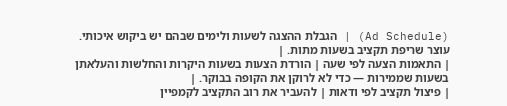(Ad Schedule) | הגבלת ההצגה לשעות ולימים שבהם יש ביקוש איכותי. עוצר שריפת תקציב בשעות מתות. |
| התאמות הצעה לפי שעה | הורדת הצעות בשעות היקרות והחלשות והעלאתן בשעות שממירות — כדי לא לרוקן את הקופה בבוקר. |
| פיצול תקציב לפי ודאות | להעביר את רוב התקציב לקמפיין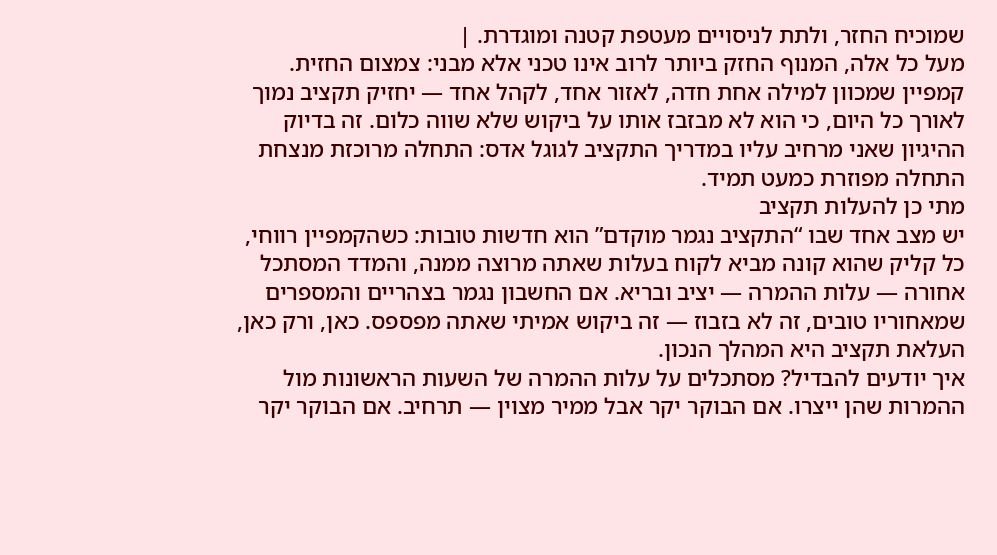שמוכיח החזר, ולתת לניסויים מעטפת קטנה ומוגדרת. |
מעל כל אלה, המנוף החזק ביותר לרוב אינו טכני אלא מבני: צמצום החזית. קמפיין שמכוון למילה אחת חדה, לאזור אחד, לקהל אחד — יחזיק תקציב נמוך לאורך כל היום, כי הוא לא מבזבז אותו על ביקוש שלא שווה כלום. זה בדיוק ההיגיון שאני מרחיב עליו במדריך התקציב לגוגל אדס: התחלה מרוכזת מנצחת התחלה מפוזרת כמעט תמיד.
מתי כן להעלות תקציב
יש מצב אחד שבו “התקציב נגמר מוקדם” הוא חדשות טובות: כשהקמפיין רווחי, כל קליק שהוא קונה מביא לקוח בעלות שאתה מרוצה ממנה, והמדד המסתכל אחורה — עלות ההמרה — יציב ובריא. אם החשבון נגמר בצהריים והמספרים שמאחוריו טובים, זה לא בזבוז — זה ביקוש אמיתי שאתה מפספס. כאן, ורק כאן, העלאת תקציב היא המהלך הנכון.
איך יודעים להבדיל? מסתכלים על עלות ההמרה של השעות הראשונות מול ההמרות שהן ייצרו. אם הבוקר יקר אבל ממיר מצוין — תרחיב. אם הבוקר יקר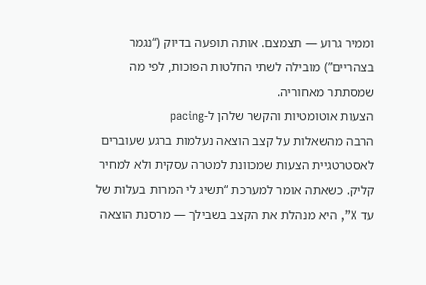וממיר גרוע — תצמצם. אותה תופעה בדיוק (“נגמר בצהריים”) מובילה לשתי החלטות הפוכות, לפי מה שמסתתר מאחוריה.
הצעות אוטומטיות והקשר שלהן ל-pacing
הרבה מהשאלות על קצב הוצאה נעלמות ברגע שעוברים לאסטרטגיית הצעות שמכוונת למטרה עסקית ולא למחיר קליק. כשאתה אומר למערכת “תשיג לי המרות בעלות של עד X”, היא מנהלת את הקצב בשבילך — מרסנת הוצאה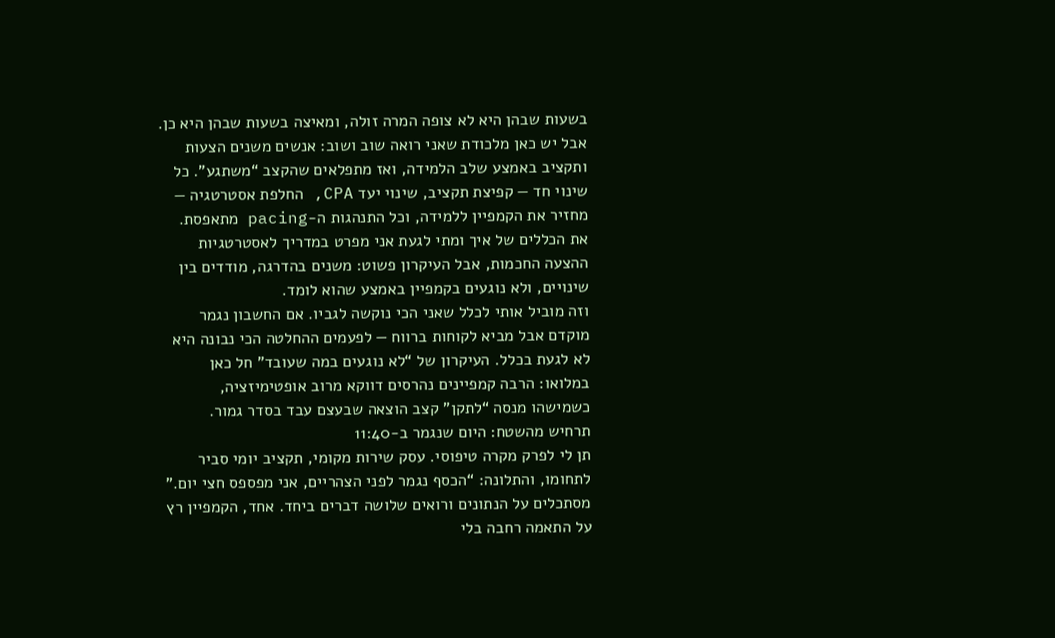בשעות שבהן היא לא צופה המרה זולה, ומאיצה בשעות שבהן היא כן.
אבל יש כאן מלכודת שאני רואה שוב ושוב: אנשים משנים הצעות ותקציב באמצע שלב הלמידה, ואז מתפלאים שהקצב “משתגע”. כל שינוי חד — קפיצת תקציב, שינוי יעד CPA, החלפת אסטרטגיה — מחזיר את הקמפיין ללמידה, וכל התנהגות ה-pacing מתאפסת. את הכללים של איך ומתי לגעת אני מפרט במדריך לאסטרטגיות ההצעה החכמות, אבל העיקרון פשוט: משנים בהדרגה, מודדים בין שינויים, ולא נוגעים בקמפיין באמצע שהוא לומד.
וזה מוביל אותי לכלל שאני הכי נוקשה לגביו. אם החשבון נגמר מוקדם אבל מביא לקוחות ברווח — לפעמים ההחלטה הכי נבונה היא לא לגעת בכלל. העיקרון של “לא נוגעים במה שעובד” חל כאן במלואו: הרבה קמפיינים נהרסים דווקא מרוב אופטימיזציה, כשמישהו מנסה “לתקן” קצב הוצאה שבעצם עבד בסדר גמור.
תרחיש מהשטח: היום שנגמר ב-11:40
תן לי לפרק מקרה טיפוסי. עסק שירות מקומי, תקציב יומי סביר לתחומו, והתלונה: “הכסף נגמר לפני הצהריים, אני מפספס חצי יום.”
מסתכלים על הנתונים ורואים שלושה דברים ביחד. אחד, הקמפיין רץ על התאמה רחבה בלי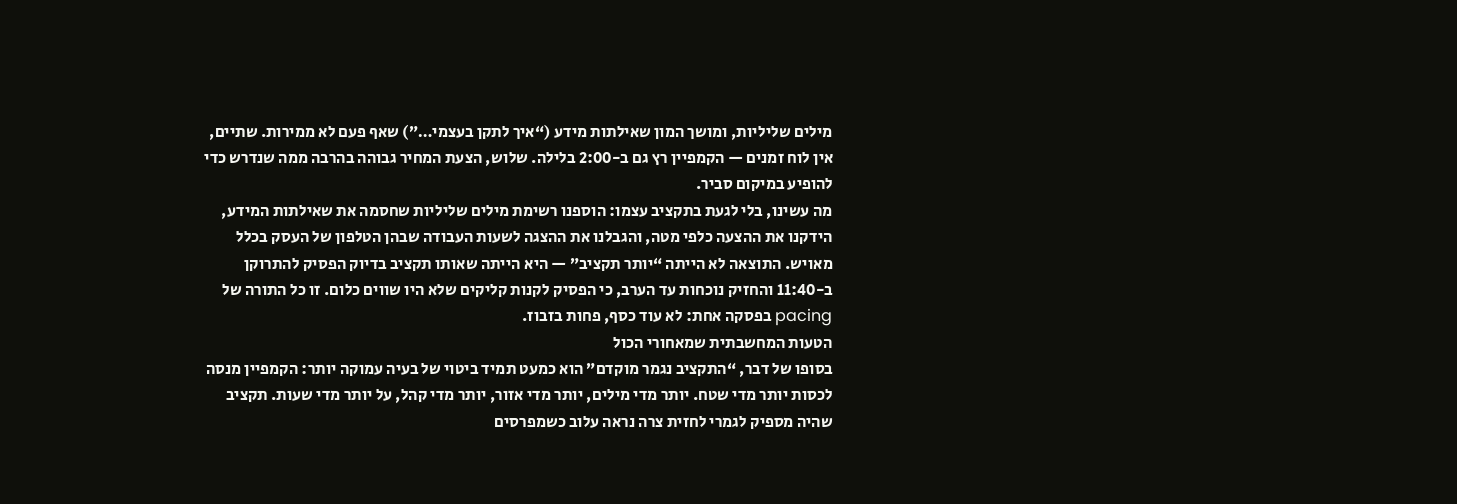מילים שליליות, ומושך המון שאילתות מידע (“איך לתקן בעצמי…”) שאף פעם לא ממירות. שתיים, אין לוח זמנים — הקמפיין רץ גם ב-2:00 בלילה. שלוש, הצעת המחיר גבוהה בהרבה ממה שנדרש כדי להופיע במיקום סביר.
מה עשינו, בלי לגעת בתקציב עצמו: הוספנו רשימת מילים שליליות שחסמה את שאילתות המידע, הידקנו את ההצעה כלפי מטה, והגבלנו את ההצגה לשעות העבודה שבהן הטלפון של העסק בכלל מאויש. התוצאה לא הייתה “יותר תקציב” — היא הייתה שאותו תקציב בדיוק הפסיק להתרוקן ב-11:40 והחזיק נוכחות עד הערב, כי הפסיק לקנות קליקים שלא היו שווים כלום. זו כל התורה של pacing בפסקה אחת: לא עוד כסף, פחות בזבוז.
הטעות המחשבתית שמאחורי הכול
בסופו של דבר, “התקציב נגמר מוקדם” הוא כמעט תמיד ביטוי של בעיה עמוקה יותר: הקמפיין מנסה לכסות יותר מדי שטח. יותר מדי מילים, יותר מדי אזור, יותר מדי קהל, על יותר מדי שעות. תקציב שהיה מספיק לגמרי לחזית צרה נראה עלוב כשמפרסים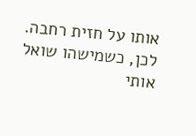אותו על חזית רחבה.
לכן, כשמישהו שואל אותי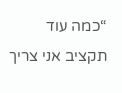“כמה עוד תקציב אני צריך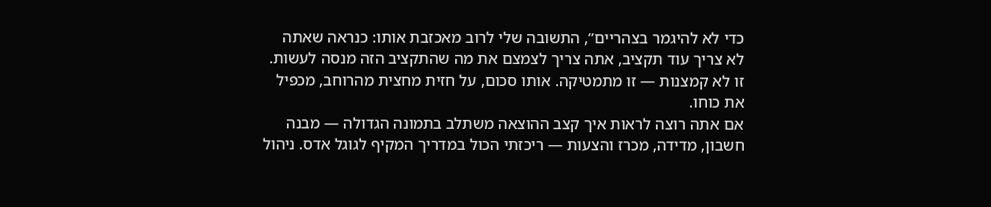כדי לא להיגמר בצהריים”, התשובה שלי לרוב מאכזבת אותו: כנראה שאתה לא צריך עוד תקציב, אתה צריך לצמצם את מה שהתקציב הזה מנסה לעשות. זו לא קמצנות — זו מתמטיקה. אותו סכום, על חזית מחצית מהרוחב, מכפיל את כוחו.
אם אתה רוצה לראות איך קצב ההוצאה משתלב בתמונה הגדולה — מבנה חשבון, מדידה, מכרז והצעות — ריכזתי הכול במדריך המקיף לגוגל אדס. ניהול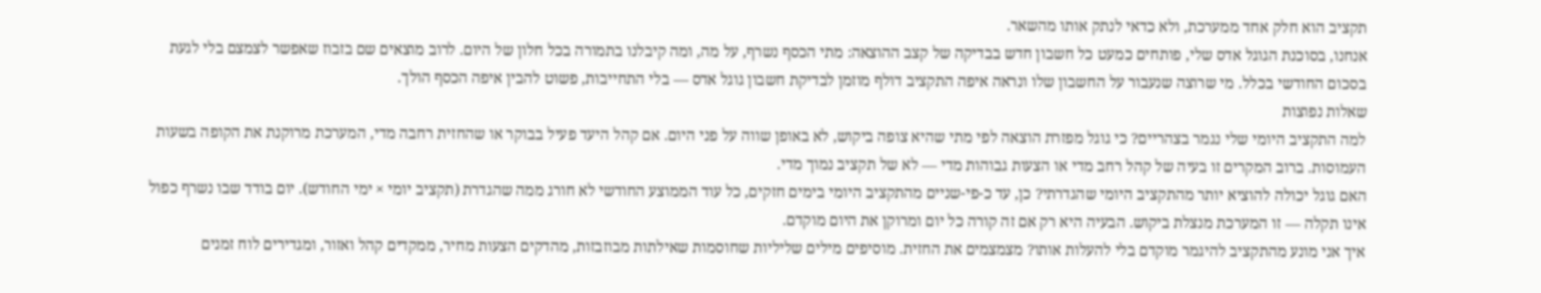תקציב הוא חלק אחד ממערכת, ולא כדאי לנתק אותו מהשאר.
אנחנו, בסוכנת הגוגל אדס שלי, פותחים כמעט כל חשבון חדש בבדיקה של קצב ההוצאה: מתי הכסף נשרף, על מה, ומה קיבלנו בתמורה בכל חלון של היום. לרוב מוצאים שם בזבוז שאפשר לצמצם בלי לגעת בסכום החודשי בכלל. מי שרוצה שנעבור על החשבון שלו ונראה איפה התקציב דולף מוזמן לבדיקת חשבון גוגל אדס — בלי התחייבות, פשוט להבין איפה הכסף הולך.
שאלות נפוצות
למה התקציב היומי שלי נגמר בצהריים? כי גוגל מפזרת הוצאה לפי מתי שהיא צופה ביקוש, לא באופן שווה על פני היום. אם קהל היעד פעיל בבוקר או שהחזית רחבה מדי, המערכת מרוקנת את הקופה בשעות העמוסות. ברוב המקרים זו בעיה של קהל רחב מדי או הצעות גבוהות מדי — לא של תקציב נמוך מדי.
האם גוגל יכולה להוציא יותר מהתקציב היומי שהגדרתי? כן, עד כ-פי-שניים מהתקציב היומי בימים חזקים, כל עוד הממוצע החודשי לא חורג ממה שהגדרת (תקציב יומי × ימי החודש). יום בודד שבו נשרף כפול אינו תקלה — זו המערכת מנצלת ביקוש. הבעיה היא רק אם זה קורה כל יום ומרוקן את היום מוקדם.
איך אני מונע מהתקציב להיגמר מוקדם בלי להעלות אותו? מצמצמים את החזית. מוסיפים מילים שליליות שחוסמות שאילתות מבוזבזות, מהדקים הצעות מחיר, ממקדים קהל ואזור, ומגדירים לוח זמנים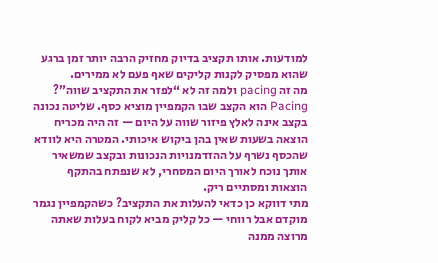למודעות. אותו תקציב בדיוק מחזיק הרבה יותר זמן ברגע שהוא מפסיק לקנות קליקים שאף פעם לא ממירים.
מה זה pacing ולמה זה לא “לפזר את התקציב שווה”? Pacing הוא הקצב שבו הקמפיין מוציא כסף. שליטה נכונה בקצב אינה לאלץ פיזור שווה על היום — זה היה מכריח הוצאה בשעות שאין בהן ביקוש איכותי. המטרה היא לוודא שהכסף נשרף על ההזדמנויות הנכונות ובקצב שמשאיר אותך נוכח לאורך היום המסחרי, לא שנפתח בהתקף הוצאות ומסתיים ריק.
מתי דווקא כן כדאי להעלות את התקציב? כשהקמפיין נגמר מוקדם אבל רווחי — כל קליק מביא לקוח בעלות שאתה מרוצה ממנה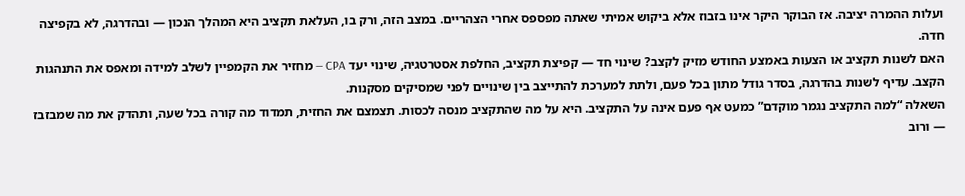ועלות ההמרה יציבה. אז הבוקר היקר אינו בזבוז אלא ביקוש אמיתי שאתה מפספס אחרי הצהריים. במצב הזה, ורק בו, העלאת תקציב היא המהלך הנכון — ובהדרגה, לא בקפיצה חדה.
האם לשנות תקציב או הצעות באמצע החודש מזיק לקצב? שינוי חד — קפיצת תקציב, החלפת אסטרטגיה, שינוי יעד CPA — מחזיר את הקמפיין לשלב למידה ומאפס את התנהגות הקצב. עדיף לשנות בהדרגה, בסדר גודל מתון בכל פעם, ולתת למערכת להתייצב בין שינויים לפני שמסיקים מסקנות.
השאלה “למה התקציב נגמר מוקדם” כמעט אף פעם אינה על התקציב. היא על מה שהתקציב מנסה לכסות. תצמצם את החזית, תמדוד מה קורה בכל שעה, ותהדק את מה שמבזבז — ורוב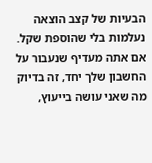הבעיות של קצב הוצאה נעלמות בלי שהוספת שקל. אם אתה מעדיף שנעבור על החשבון שלך יחד, זה בדיוק מה שאני עושה בייעוץ,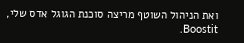ואת הניהול השוטף מריצה סוכנת הגוגל אדס שלי, Boostit.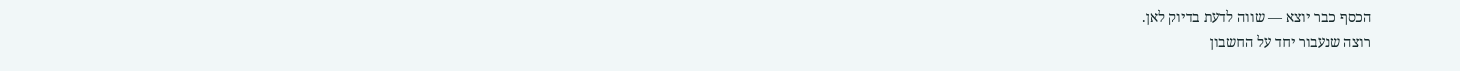הכסף כבר יוצא — שווה לדעת בדיוק לאן.
רוצה שנעבור יחד על החשבון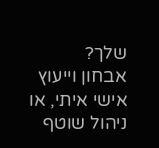שלך?
אבחון וייעוץ אישי איתי, או ניהול שוטף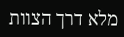מלא דרך הצוות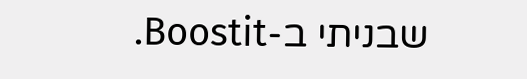שבניתי ב-Boostit.